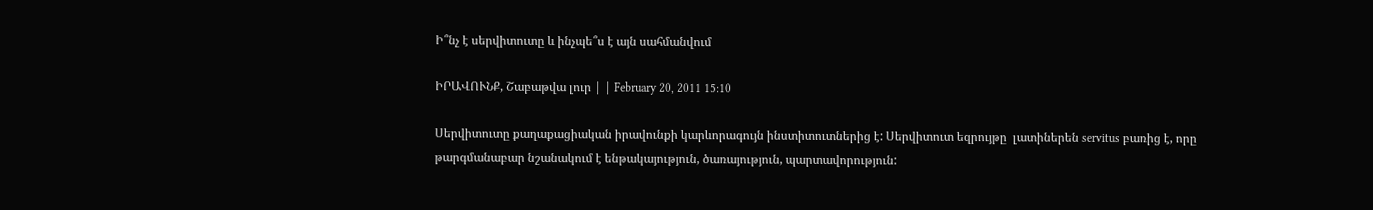Ի՞նչ է սերվիտուտը և ինչպե՞ս է այն սահմանվում

ԻՐԱՎՈՒՆՔ, Շաբաթվա լուր | | February 20, 2011 15:10

Սերվիտուտը քաղաքացիական իրավունքի կարևորագույն ինստիտուտներից է: Սերվիտուտ եզրույթը  լատիներեն servitus բառից է, որը թարգմանաբար նշանակում է ենթակայություն, ծառայություն, պարտավորություն: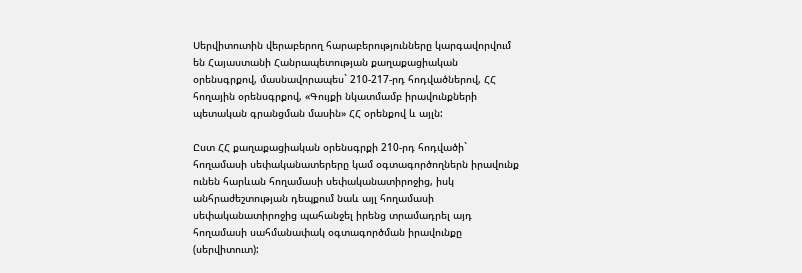Սերվիտուտին վերաբերող հարաբերությունները կարգավորվում են Հայաստանի Հանրապետության քաղաքացիական օրենսգրքով, մասնավորապես` 210-217-րդ հոդվածներով, ՀՀ հողային օրենսգրքով, «Գույքի նկատմամբ իրավունքների պետական գրանցման մասին» ՀՀ օրենքով և այլն:

Ըստ ՀՀ քաղաքացիական օրենսգրքի 210-րդ հոդվածի` հողամասի սեփականատերերը կամ օգտագործողներն իրավունք ունեն հարևան հողամասի սեփականատիրոջից, իսկ անհրաժեշտության դեպքում նաև այլ հողամասի սեփականատիրոջից պահանջել իրենց տրամադրել այդ հողամասի սահմանափակ օգտագործման իրավունքը (սերվիտուտ):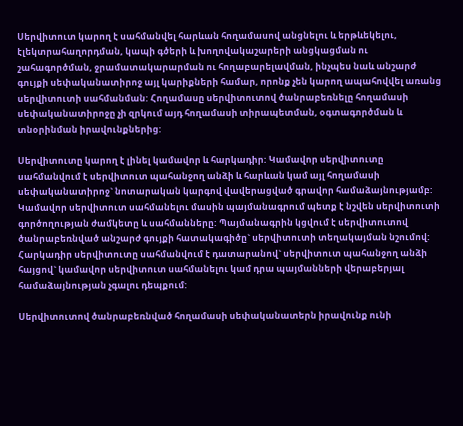Սերվիտուտ կարող է սահմանվել հարևան հողամասով անցնելու և երթևեկելու, էլեկտրահաղորդման, կապի գծերի և խողովակաշարերի անցկացման ու շահագործման, ջրամատակարարման ու հողաբարելավման, ինչպես նաև անշարժ գույքի սեփականատիրոջ այլ կարիքների համար, որոնք չեն կարող ապահովվել առանց սերվիտուտի սահմանման: Հողամասը սերվիտուտով ծանրաբեռնելը հողամասի սեփականատիրոջը չի զրկում այդ հողամասի տիրապետման, օգտագործման և տնօրինման իրավունքներից:

Սերվիտուտը կարող է լինել կամավոր և հարկադիր: Կամավոր սերվիտուտը սահմանվում է սերվիտուտ պահանջող անձի և հարևան կամ այլ հողամասի սեփականատիրոջ` նոտարական կարգով վավերացված գրավոր համաձայնությամբ: Կամավոր սերվիտուտ սահմանելու մասին պայմանագրում պետք է նշվեն սերվիտուտի գործողության ժամկետը և սահմանները: Պայմանագրին կցվում է սերվիտուտով ծանրաբեռնված անշարժ գույքի հատակագիծը` սերվիտուտի տեղակայման նշումով: Հարկադիր սերվիտուտը սահմանվում է դատարանով` սերվիտուտ պահանջող անձի հայցով` կամավոր սերվիտուտ սահմանելու կամ դրա պայմանների վերաբերյալ համաձայնության չգալու դեպքում:

Սերվիտուտով ծանրաբեռնված հողամասի սեփականատերն իրավունք ունի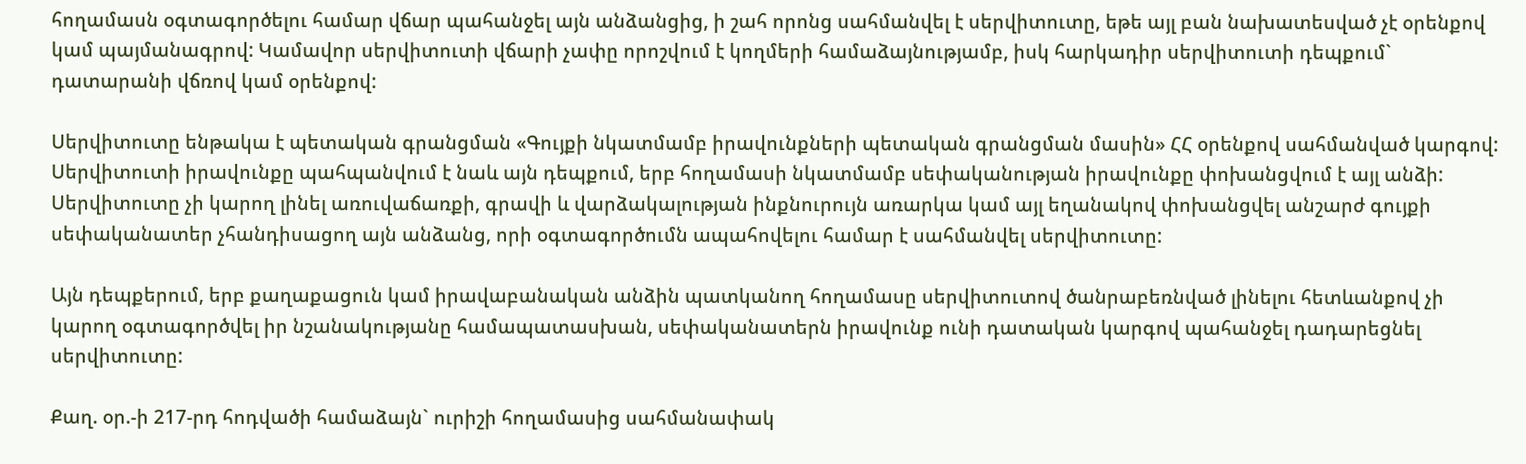հողամասն օգտագործելու համար վճար պահանջել այն անձանցից, ի շահ որոնց սահմանվել է սերվիտուտը, եթե այլ բան նախատեսված չէ օրենքով կամ պայմանագրով: Կամավոր սերվիտուտի վճարի չափը որոշվում է կողմերի համաձայնությամբ, իսկ հարկադիր սերվիտուտի դեպքում` դատարանի վճռով կամ օրենքով:

Սերվիտուտը ենթակա է պետական գրանցման «Գույքի նկատմամբ իրավունքների պետական գրանցման մասին» ՀՀ օրենքով սահմանված կարգով: Սերվիտուտի իրավունքը պահպանվում է նաև այն դեպքում, երբ հողամասի նկատմամբ սեփականության իրավունքը փոխանցվում է այլ անձի: Սերվիտուտը չի կարող լինել առուվաճառքի, գրավի և վարձակալության ինքնուրույն առարկա կամ այլ եղանակով փոխանցվել անշարժ գույքի սեփականատեր չհանդիսացող այն անձանց, որի օգտագործումն ապահովելու համար է սահմանվել սերվիտուտը:

Այն դեպքերում, երբ քաղաքացուն կամ իրավաբանական անձին պատկանող հողամասը սերվիտուտով ծանրաբեռնված լինելու հետևանքով չի կարող օգտագործվել իր նշանակությանը համապատասխան, սեփականատերն իրավունք ունի դատական կարգով պահանջել դադարեցնել սերվիտուտը:

Քաղ. օր.-ի 217-րդ հոդվածի համաձայն` ուրիշի հողամասից սահմանափակ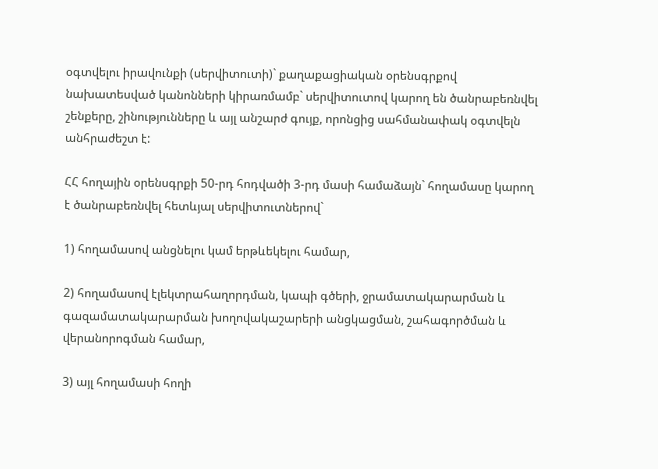օգտվելու իրավունքի (սերվիտուտի)` քաղաքացիական օրենսգրքով նախատեսված կանոնների կիրառմամբ` սերվիտուտով կարող են ծանրաբեռնվել շենքերը, շինությունները և այլ անշարժ գույք, որոնցից սահմանափակ օգտվելն անհրաժեշտ է:

ՀՀ հողային օրենսգրքի 50-րդ հոդվածի 3-րդ մասի համաձայն` հողամասը կարող է ծանրաբեռնվել հետևյալ սերվիտուտներով`

1) հողամասով անցնելու կամ երթևեկելու համար,

2) հողամասով էլեկտրահաղորդման, կապի գծերի, ջրամատակարարման և գազամատակարարման խողովակաշարերի անցկացման, շահագործման և վերանորոգման համար,

3) այլ հողամասի հողի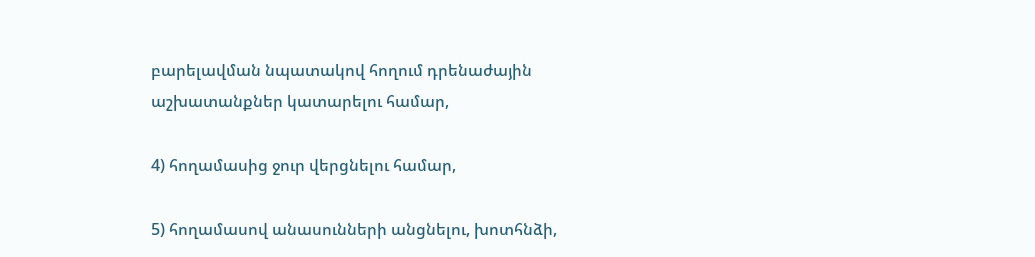բարելավման նպատակով հողում դրենաժային աշխատանքներ կատարելու համար,

4) հողամասից ջուր վերցնելու համար,

5) հողամասով անասունների անցնելու, խոտհնձի,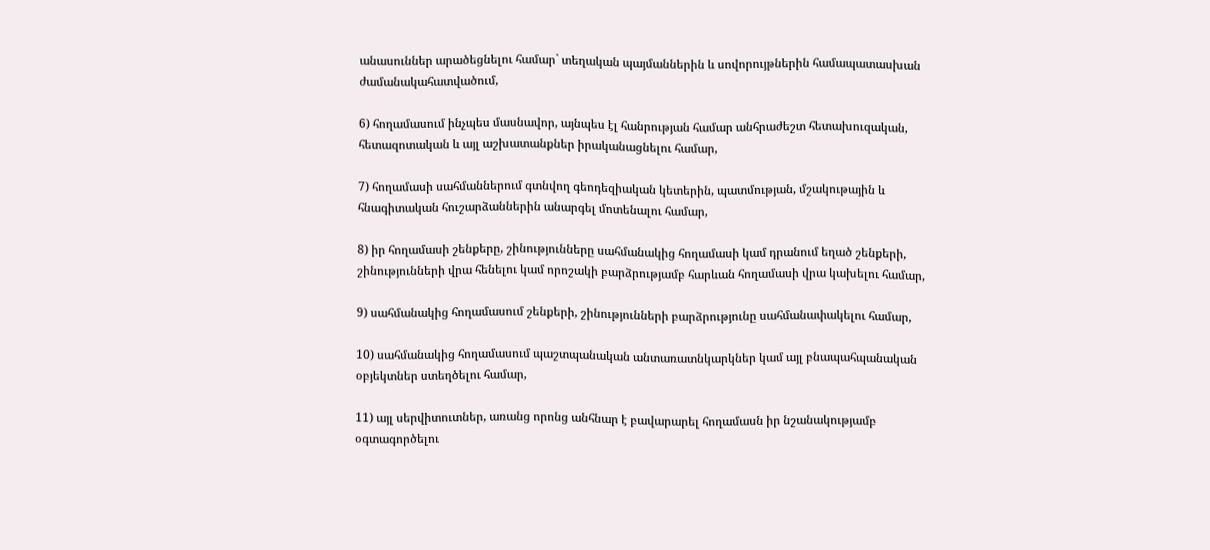անասուններ արածեցնելու համար` տեղական պայմաններին և սովորույթներին համապատասխան ժամանակահատվածում,

6) հողամասում ինչպես մասնավոր, այնպես էլ հանրության համար անհրաժեշտ հետախուզական, հետազոտական և այլ աշխատանքներ իրականացնելու համար,

7) հողամասի սահմաններում գտնվող գեոդեզիական կետերին, պատմության, մշակութային և հնագիտական հուշարձաններին անարգել մոտենալու համար,

8) իր հողամասի շենքերը, շինությունները սահմանակից հողամասի կամ դրանում եղած շենքերի, շինությունների վրա հենելու կամ որոշակի բարձրությամբ հարևան հողամասի վրա կախելու համար,

9) սահմանակից հողամասում շենքերի, շինությունների բարձրությունը սահմանափակելու համար,

10) սահմանակից հողամասում պաշտպանական անտառատնկարկներ կամ այլ բնապահպանական օբյեկտներ ստեղծելու համար,

11) այլ սերվիտուտներ, առանց որոնց անհնար է բավարարել հողամասն իր նշանակությամբ օգտագործելու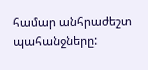համար անհրաժեշտ պահանջները: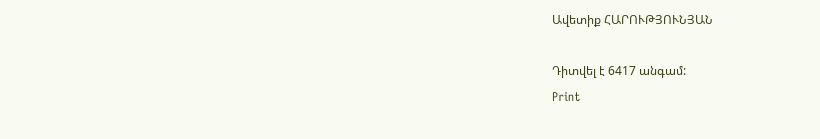Ավետիք ՀԱՐՈՒԹՅՈՒՆՅԱՆ

Դիտվել է 6417 անգամ:
Print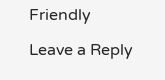Friendly

Leave a Reply